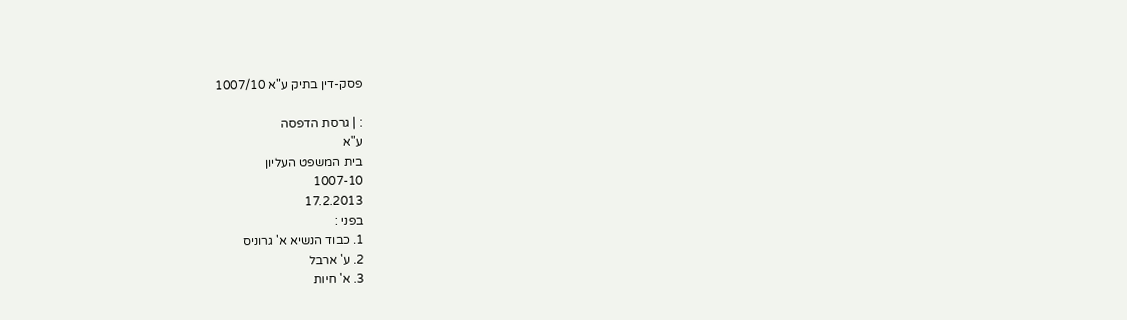פסק-דין בתיק ע"א 1007/10

: | גרסת הדפסה
ע"א
בית המשפט העליון
1007-10
17.2.2013
בפני :
1. כבוד הנשיא א' גרוניס
2. ע' ארבל
3. א' חיות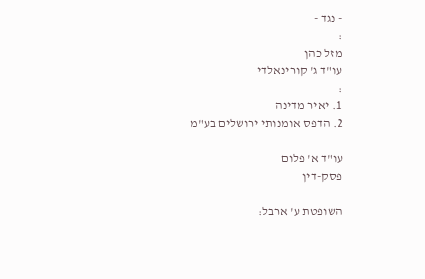- נגד -
:
מזל כהן
עו"ד ג' קורינאלדי
:
1. יאיר מדינה
2. הדפס אומנותי ירושלים בע"מ

עו"ד א' פלום
פסק-דין

השופטת ע' ארבל: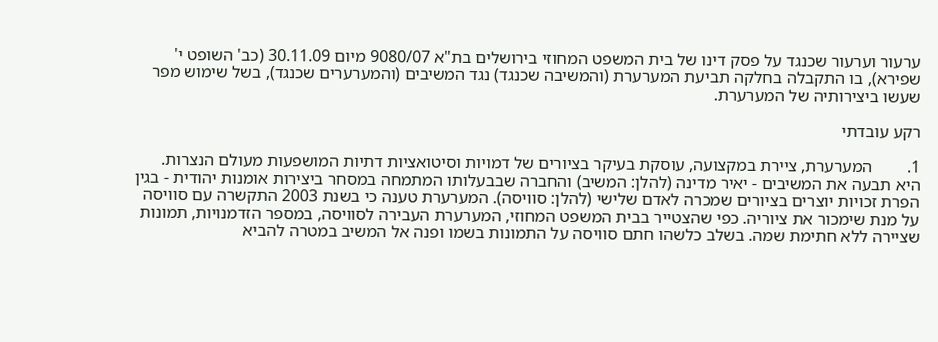ערעור וערעור שכנגד על פסק דינו של בית המשפט המחוזי בירושלים בת"א 9080/07 מיום 30.11.09 (כב' השופט י' שפירא), בו התקבלה בחלקה תביעת המערערת (והמשיבה שכנגד) נגד המשיבים (והמערערים שכנגד), בשל שימוש מפר שעשו ביצירותיה של המערערת.

רקע עובדתי

1.        המערערת, ציירת במקצועה, עוסקת בעיקר בציורים של דמויות וסיטואציות דתיות המושפעות מעולם הנצרות. היא תבעה את המשיבים - יאיר מדינה (להלן: המשיב) והחברה שבבעלותו המתמחה במסחר ביצירות אומנות יהודית - בגין הפרת זכויות יוצרים בציורים שמכרה לאדם שלישי (להלן: סוויסה). המערערת טענה כי בשנת 2003 התקשרה עם סוויסה על מנת שימכור את ציוריה. כפי שהצטייר בבית המשפט המחוזי, המערערת העבירה לסוויסה, במספר הזדמנויות, תמונות שציירה ללא חתימת שמה. בשלב כלשהו חתם סוויסה על התמונות בשמו ופנה אל המשיב במטרה להביא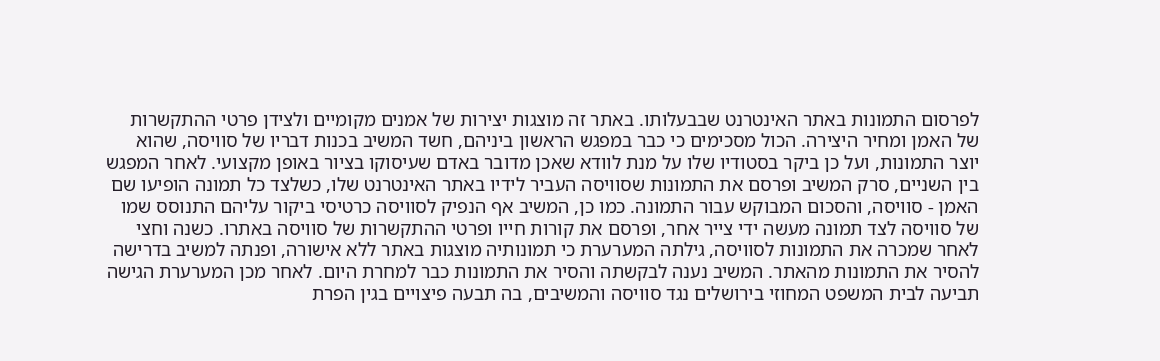לפרסום התמונות באתר האינטרנט שבבעלותו. באתר זה מוצגות יצירות של אמנים מקומיים ולצידן פרטי ההתקשרות של האמן ומחיר היצירה. הכול מסכימים כי כבר במפגש הראשון ביניהם, חשד המשיב בכנות דבריו של סוויסה, שהוא יוצר התמונות, ועל כן ביקר בסטודיו שלו על מנת לוודא שאכן מדובר באדם שעיסוקו בציור באופן מקצועי. לאחר המפגש בין השניים, סרק המשיב ופרסם את התמונות שסוויסה העביר לידיו באתר האינטרנט שלו, כשלצד כל תמונה הופיעו שם האמן - סוויסה, והסכום המבוקש עבור התמונה. כמו כן, המשיב אף הנפיק לסוויסה כרטיסי ביקור עליהם התנוסס שמו של סוויסה לצד תמונה מעשה ידי צייר אחר, ופרסם את קורות חייו ופרטי ההתקשרות של סוויסה באתרו. כשנה וחצי לאחר שמכרה את התמונות לסוויסה, גילתה המערערת כי תמונותיה מוצגות באתר ללא אישורה, ופנתה למשיב בדרישה להסיר את התמונות מהאתר. המשיב נענה לבקשתה והסיר את התמונות כבר למחרת היום. לאחר מכן המערערת הגישה תביעה לבית המשפט המחוזי בירושלים נגד סוויסה והמשיבים, בה תבעה פיצויים בגין הפרת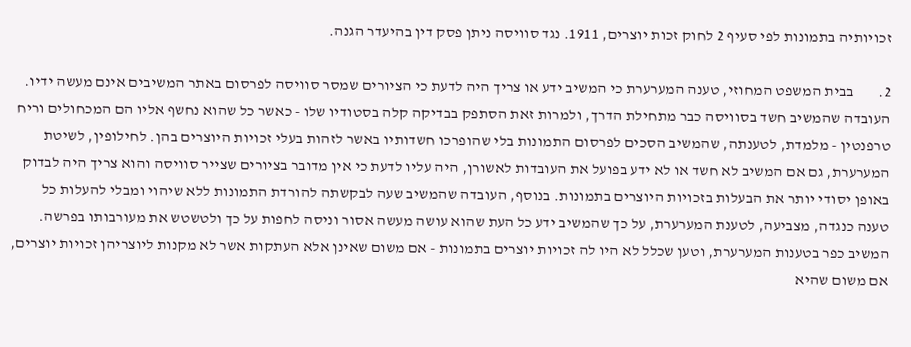זכויותיה בתמונות לפי סעיף 2 לחוק זכות יוצרים, 1911. נגד סוויסה ניתן פסק דין בהיעדר הגנה.

2.        בבית המשפט המחוזי, טענה המערערת כי המשיב ידע או צריך היה לדעת כי הציורים שמסר סוויסה לפרסום באתר המשיבים אינם מעשה ידיו. העובדה שהמשיב חשד בסוויסה כבר מתחילת הדרך, ולמרות זאת הסתפק בבדיקה קלה בסטודיו שלו - כאשר כל שהוא נחשף אליו הם המכחולים וריח טרפנטין - מלמדת, לטענתה, שהמשיב הסכים לפרסום התמונות בלי שהופרכו חשדותיו באשר לזהות בעלי זכויות היוצרים בהן. לחילופין, לשיטת המערערת, גם אם המשיב לא חשד או לא ידע בפועל את העובדות לאשורן, היה עליו לדעת כי אין מדובר בציורים שצייר סוויסה והוא צריך היה לבדוק באופן יסודי יותר את הבעלות בזכויות היוצרים בתמונות. בנוסף, העובדה שהמשיב שעה לבקשתה להורדת התמונות ללא שיהוי ומבלי להעלות כל טענה כנגדה, מצביעה, לטענת המערערת, על כך שהמשיב ידע כל העת שהוא עושה מעשה אסור וניסה לחפות על כך ולטשטש את מעורבותו בפרשה. המשיב כפר בטענות המערערת, וטען שכלל לא היו לה זכויות יוצרים בתמונות - אם משום שאינן אלא העתקות אשר לא מקנות ליוצריהן זכויות יוצרים, אם משום שהיא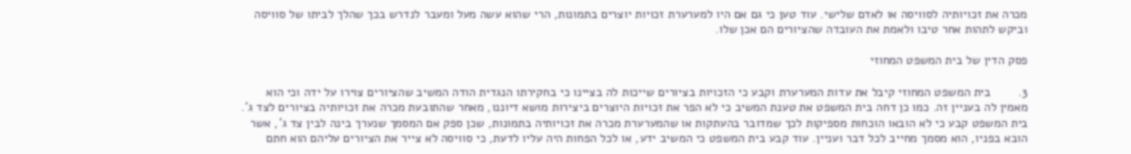מכרה את זכויותיה לסוויסה או לאדם שלישי. עוד טען כי גם אם היו למערערת זכויות יוצרים בתמונות, הרי שהוא עשה מעל ומעבר לנדרש בכך שהלך לביתו של סוויסה וביקש לתהות אחר טיבו ולאמת את העובדה שהציורים הם אכן שלו.

פסק הדין של בית המשפט המחוזי

3.        בית המשפט המחוזי קיבל את עדות המערערת וקבע כי הזכויות בציורים שייכות לה בציינו כי בחקירתו הנגדית הודה המשיב שהציורים צוירו על ידה וכי הוא מאמין לה בעניין זה. כמו כן דחה בית המשפט את טענת המשיב כי לא הפר את זכויות היוצרים ביצירות מושא דיוננו, מאחר שהתובעת מכרה את זכויותיה בציורים לצד ג'. בית המשפט קבע כי לא הובאו הוכחות מספיקות לכך שמדובר בהעתקות או שהמערערת מכרה את זכויותיה בתמונות, שכן ספק אם המסמך שנערך בינה לבין צד ג', אשר הובא בפניו, הוא מסמך מחייב לכל דבר ועניין. עוד קבע בית המשפט כי המשיב ידע, או לכל הפחות היה עליו לדעת, כי סוויסה לא צייר את הציורים עליהם הוא חתם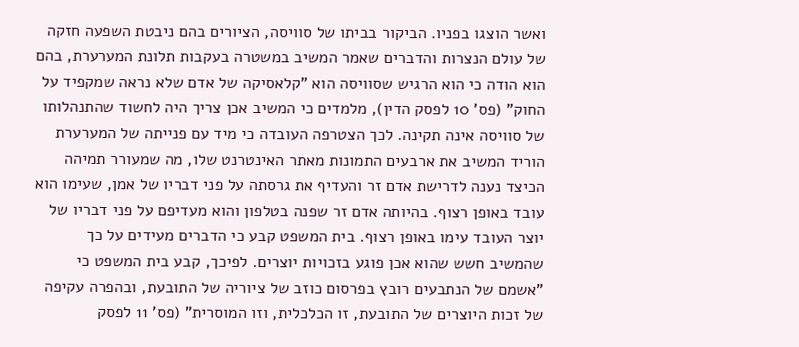ואשר הוצגו בפניו. הביקור בביתו של סוויסה, הציורים בהם ניבטת השפעה חזקה של עולם הנצרות והדברים שאמר המשיב במשטרה בעקבות תלונת המערערת, בהם הוא הודה כי הוא הרגיש שסוויסה הוא "קלאסיקה של אדם שלא נראה שמקפיד על החוק" (פס' 10 לפסק הדין), מלמדים כי המשיב אכן צריך היה לחשוד שהתנהלותו של סוויסה אינה תקינה. לכך הצטרפה העובדה כי מיד עם פנייתה של המערערת הוריד המשיב את ארבעים התמונות מאתר האינטרנט שלו, מה שמעורר תמיהה הכיצד נענה לדרישת אדם זר והעדיף את גרסתה על פני דבריו של אמן, שעימו הוא עובד באופן רצוף. בהיותה אדם זר שפנה בטלפון והוא מעדיפם על פני דבריו של יוצר העובד עימו באופן רצוף. בית המשפט קבע כי הדברים מעידים על כך שהמשיב חשש שהוא אכן פוגע בזכויות יוצרים. לפיכך, קבע בית המשפט כי "אשמם של הנתבעים רובץ בפרסום כוזב של ציוריה של התובעת, ובהפרה עקיפה של זכות היוצרים של התובעת, זו הכלכלית, וזו המוסרית" (פס' 11 לפסק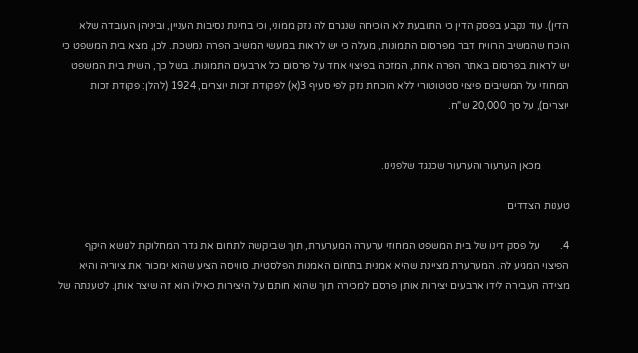הדין). עוד נקבע בפסק הדין כי התובעת לא הוכיחה שנגרם לה נזק ממוני, וכי בחינת נסיבות העניין, וביניהן העובדה שלא הוכח שהמשיב הרוויח דבר מפרסום התמונות, מעלה כי יש לראות במעשי המשיב הפרה נמשכת. לכן, מצא בית המשפט כי יש לראות בפרסום באתר הפרה אחת, המזכה בפיצוי אחד על פרסום כל ארבעים התמונות. בשל כך, השית בית המשפט המחוזי על המשיבים פיצוי סטטוטורי ללא הוכחת נזק לפי סעיף 3(א) לפקודת זכות יוצרים, 1924 (להלן: פקודת זכות יוצרים), על סך 20,000 ש"ח.


           מכאן הערעור והערעור שכנגד שלפנינו.

טענות הצדדים

4.        על פסק דינו של בית המשפט המחוזי ערערה המערערת, תוך שביקשה לתחום את גדר המחלוקת לנושא היקף הפיצוי המגיע לה. המערערת מציינת שהיא אמנית בתחום האמנות הפלסטית. סוויסה הציע שהוא ימכור את ציוריה והיא מצידה העבירה לידו ארבעים יצירות אותן פרסם למכירה תוך שהוא חותם על היצירות כאילו הוא זה שיצר אותן. לטענתה של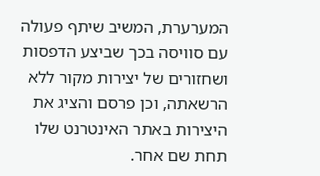המערערת, המשיב שיתף פעולה עם סוויסה בכך שביצע הדפסות ושחזורים של יצירות מקור ללא הרשאתה, וכן פרסם והציג את היצירות באתר האינטרנט שלו תחת שם אחר.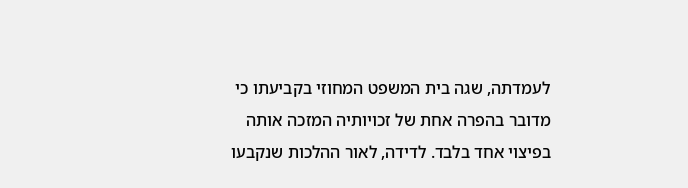לעמדתה, שגה בית המשפט המחוזי בקביעתו כי מדובר בהפרה אחת של זכויותיה המזכה אותה בפיצוי אחד בלבד. לדידה, לאור ההלכות שנקבעו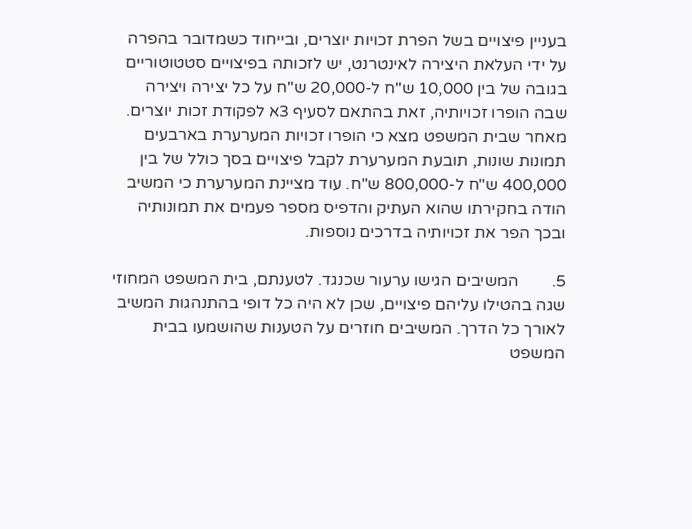בעניין פיצויים בשל הפרת זכויות יוצרים, ובייחוד כשמדובר בהפרה על ידי העלאת היצירה לאינטרנט, יש לזכותה בפיצויים סטטוטוריים בגובה של בין 10,000 ש"ח ל-20,000 ש"ח על כל יצירה ויצירה שבה הופרו זכויותיה, זאת בהתאם לסעיף 3א לפקודת זכות יוצרים. מאחר שבית המשפט מצא כי הופרו זכויות המערערת בארבעים תמונות שונות, תובעת המערערת לקבל פיצויים בסך כולל של בין 400,000 ש"ח ל-800,000 ש"ח. עוד מציינת המערערת כי המשיב הודה בחקירתו שהוא העתיק והדפיס מספר פעמים את תמונותיה ובכך הפר את זכויותיה בדרכים נוספות.

5.        המשיבים הגישו ערעור שכנגד. לטענתם, בית המשפט המחוזי שגה בהטילו עליהם פיצויים, שכן לא היה כל דופי בהתנהגות המשיב לאורך כל הדרך. המשיבים חוזרים על הטענות שהושמעו בבית המשפט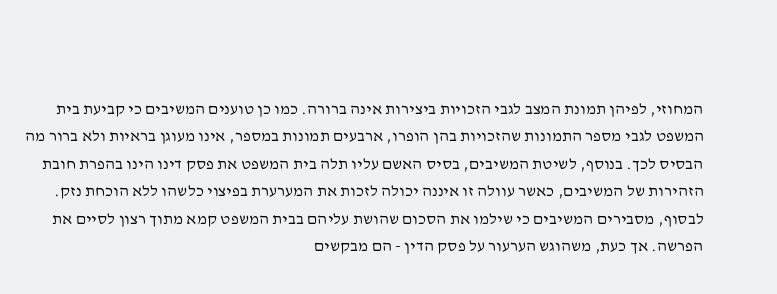המחוזי, לפיהן תמונת המצב לגבי הזכויות ביצירות אינה ברורה. כמו כן טוענים המשיבים כי קביעת בית המשפט לגבי מספר התמונות שהזכויות בהן הופרו, ארבעים תמונות במספר, אינו מעוגן בראיות ולא ברור מה הבסיס לכך. בנוסף, לשיטת המשיבים, בסיס האשם עליו תלה בית המשפט את פסק דינו הינו בהפרת חובת הזהירות של המשיבים, כאשר עוולה זו איננה יכולה לזכות את המערערת בפיצוי כלשהו ללא הוכחת נזק. לבסוף, מסבירים המשיבים כי שילמו את הסכום שהושת עליהם בבית המשפט קמא מתוך רצון לסיים את הפרשה. אך כעת, משהוגש הערעור על פסק הדין - הם מבקשים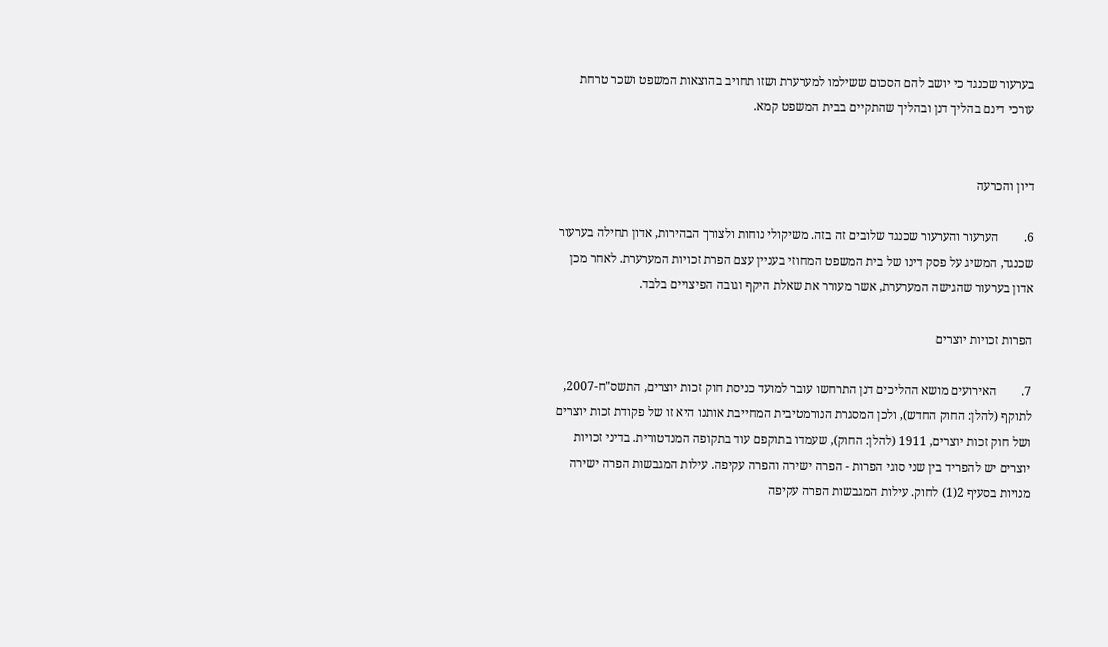בערעור שכנגד כי יושב להם הסכום ששילמו למערערת ושזו תחויב בהוצאות המשפט ושכר טרחת עורכי דינם בהליך דנן ובהליך שהתקיים בבית המשפט קמא.


דיון והכרעה

6.        הערעור והערעור שכנגד שלובים זה בזה. משיקולי נוחות ולצורך הבהירות, אדון תחילה בערעור שכנגד, המשיג על פסק דינו של בית המשפט המחוזי בעניין עצם הפרת זכויות המערערת. לאחר מכן אדון בערעור שהגישה המערערת, אשר מעורר את שאלת היקף וגובה הפיצויים בלבד.

הפרות זכויות יוצרים

7.        האירועים מושא ההליכים דנן התרחשו עובר למועד כניסת חוק זכות יוצרים, התשס"ח-2007, לתוקף (להלן: החוק החדש), ולכן המסגרת הנורמטיבית המחייבת אותנו היא זו של פקודת זכות יוצרים ושל חוק זכות יוצרים, 1911 (להלן: החוק), שעמדו בתוקפם עוד בתקופה המנדטורית. בדיני זכויות יוצרים יש להפריד בין שני סוגי הפרות - הפרה ישירה והפרה עקיפה. עילות המגבשות הפרה ישירה מנויות בסעיף 2(1) לחוק. עילות המגבשות הפרה עקיפה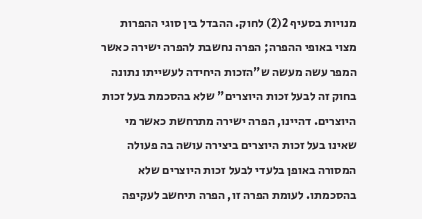מנויות בסעיף 2(2) לחוק. ההבדל בין סוגי ההפרות מצוי באופי ההפרה; הפרה נחשבת להפרה ישירה כאשר המפר עשה מעשה ש"הזכות היחידה לעשייתו נתונה בחוק זה לבעל זכות היוצרים" שלא בהסכמת בעל זכות היוצרים. דהיינו, הפרה ישירה מתרחשת כאשר מי שאינו בעל זכות היוצרים ביצירה עושה בה פעולה המסורה באופן בלעדי לבעל זכות היוצרים שלא בהסכמתו. לעומת הפרה זו, הפרה תיחשב לעקיפה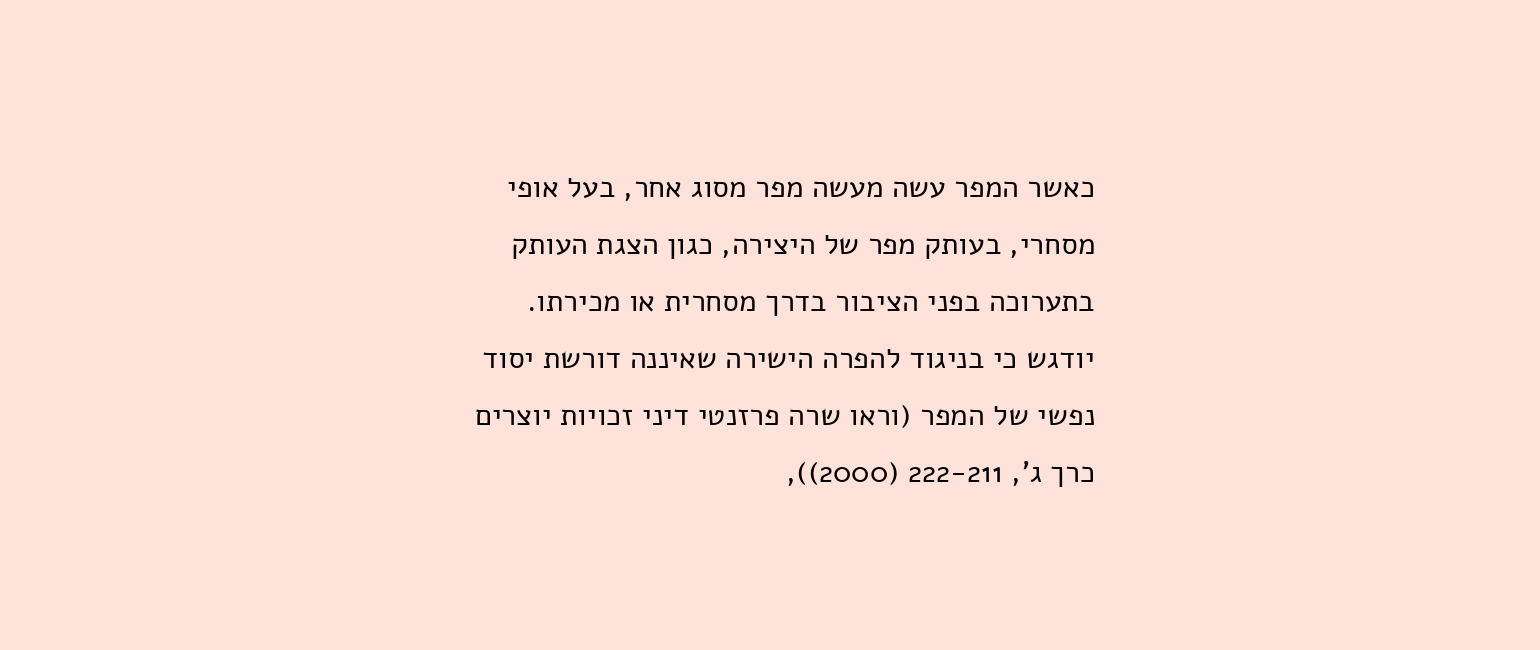כאשר המפר עשה מעשה מפר מסוג אחר, בעל אופי מסחרי, בעותק מפר של היצירה, כגון הצגת העותק בתערוכה בפני הציבור בדרך מסחרית או מכירתו. יודגש כי בניגוד להפרה הישירה שאיננה דורשת יסוד נפשי של המפר (וראו שרה פרזנטי דיני זכויות יוצרים כרך ג', 222-211 (2000)),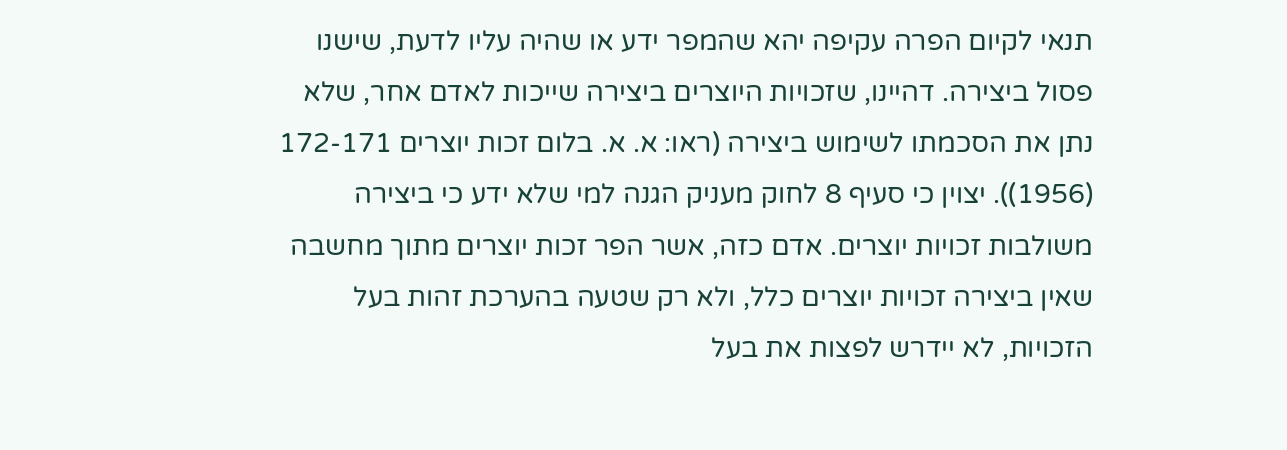תנאי לקיום הפרה עקיפה יהא שהמפר ידע או שהיה עליו לדעת, שישנו פסול ביצירה. דהיינו, שזכויות היוצרים ביצירה שייכות לאדם אחר, שלא נתן את הסכמתו לשימוש ביצירה (ראו: א. א. בלום זכות יוצרים 172-171 (1956)). יצוין כי סעיף 8 לחוק מעניק הגנה למי שלא ידע כי ביצירה משולבות זכויות יוצרים. אדם כזה, אשר הפר זכות יוצרים מתוך מחשבה שאין ביצירה זכויות יוצרים כלל, ולא רק שטעה בהערכת זהות בעל הזכויות, לא יידרש לפצות את בעל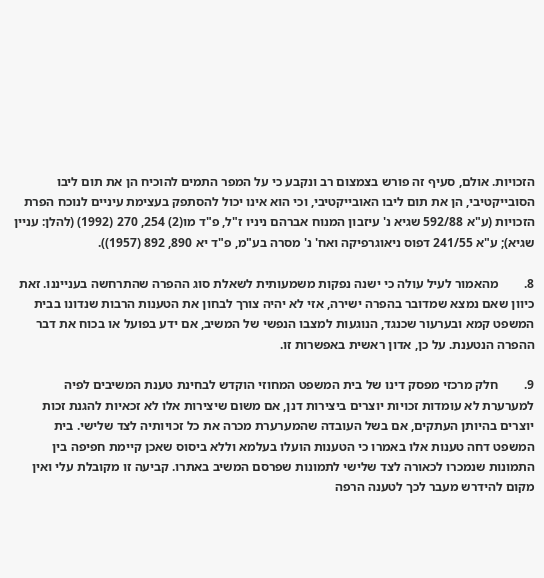הזכויות. אולם, סעיף זה פורש בצמצום רב ונקבע כי על המפר התמים להוכיח הן את תום ליבו הסובייקטיבי, הן את תום ליבו האובייקטיבי, וכי הוא אינו יכול להסתפק בעצימת עיניים לנוכח הפרת הזכויות (ע"א 592/88 שגיא נ' עיזבון המנוח אברהם ניניו ז"ל, פ"ד מו(2) 254, 270 (1992) (להלן: עניין שגיא); ע"א 241/55 דפוס ניאוגרפיקה ואח' נ' מסרה בע"מ, פ"ד יא 890, 892 (1957)).

8.        מהאמור לעיל עולה כי ישנה נפקות משמעותית לשאלת סוג ההפרה שהתרחשה בענייננו. זאת כיוון שאם נמצא שמדובר בהפרה ישירה, אזי לא יהיה צורך לבחון את הטענות הרבות שנדונו בבית המשפט קמא ובערעור שכנגד, הנוגעות למצבו הנפשי של המשיב, אם ידע בפועל או בכוח את דבר ההפרה הנטענת. על כן, אדון ראשית באפשרות זו.

9.        חלק מרכזי מפסק דינו של בית המשפט המחוזי הוקדש לבחינת טענת המשיבים לפיה למערערת לא עומדות זכויות יוצרים ביצירות דנן, אם משום שיצירות אלו לא זכאיות להגנת זכות יוצרים בהיותן העתקים, אם בשל העובדה שהמערערת מכרה את כל זכויותיה לצד שלישי. בית המשפט דחה טענות אלו באמרו כי הטענות הועלו בעלמא וללא ביסוס שאכן קיימת חפיפה בין התמונות שנמכרו לכאורה לצד שלישי לתמונות שפרסם המשיב באתרו. קביעה זו מקובלת עלי ואין מקום להידרש מעבר לכך לטענה הרפה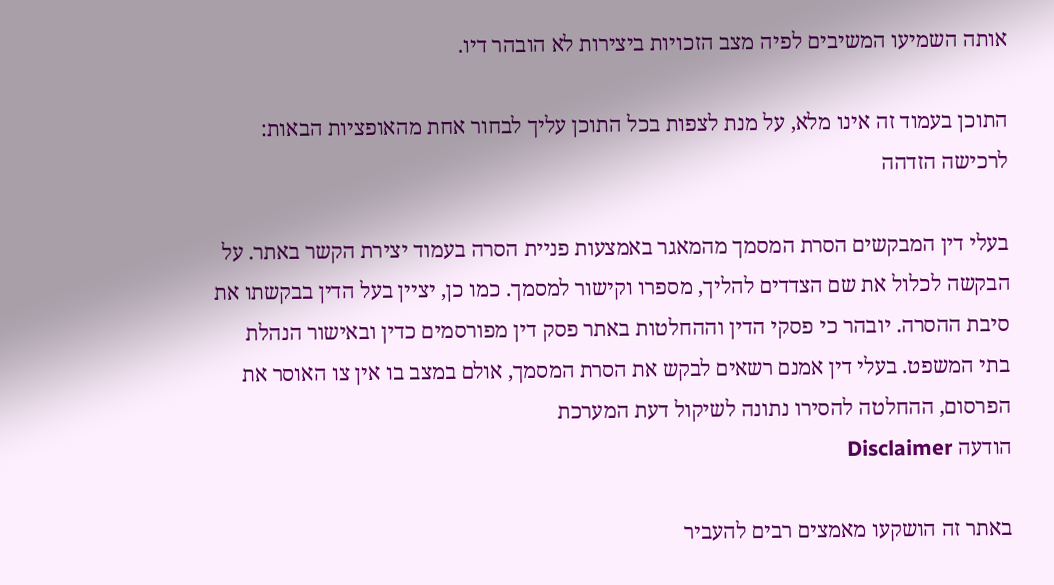אותה השמיעו המשיבים לפיה מצב הזכויות ביצירות לא הובהר דיו.

התוכן בעמוד זה אינו מלא, על מנת לצפות בכל התוכן עליך לבחור אחת מהאופציות הבאות:
לרכישה הזדהה

בעלי דין המבקשים הסרת המסמך מהמאגר באמצעות פניית הסרה בעמוד יצירת הקשר באתר. על הבקשה לכלול את שם הצדדים להליך, מספרו וקישור למסמך. כמו כן, יציין בעל הדין בבקשתו את סיבת ההסרה. יובהר כי פסקי הדין וההחלטות באתר פסק דין מפורסמים כדין ובאישור הנהלת בתי המשפט. בעלי דין אמנם רשאים לבקש את הסרת המסמך, אולם במצב בו אין צו האוסר את הפרסום, ההחלטה להסירו נתונה לשיקול דעת המערכת
הודעה Disclaimer

באתר זה הושקעו מאמצים רבים להעביר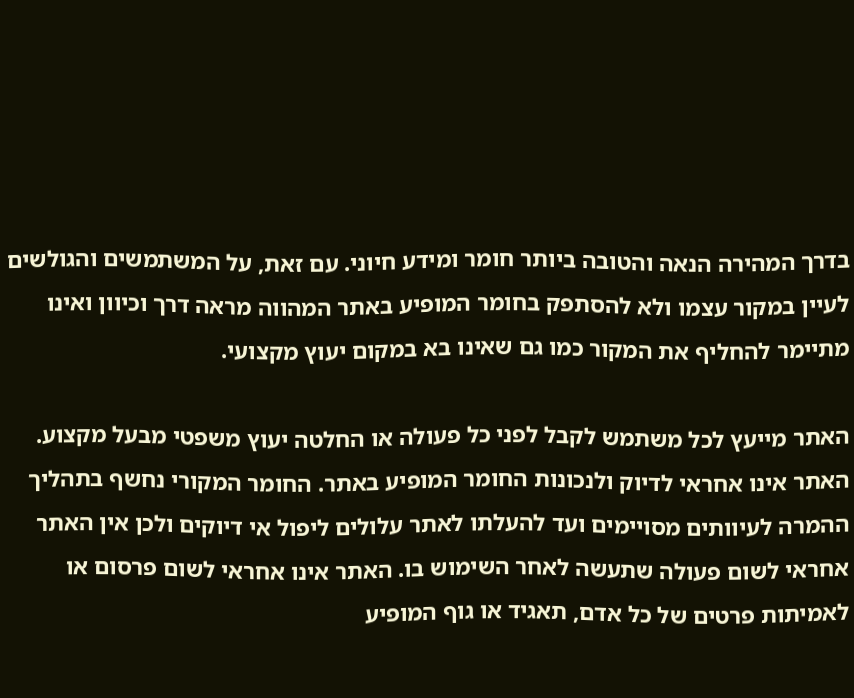בדרך המהירה הנאה והטובה ביותר חומר ומידע חיוני. עם זאת, על המשתמשים והגולשים לעיין במקור עצמו ולא להסתפק בחומר המופיע באתר המהווה מראה דרך וכיוון ואינו מתיימר להחליף את המקור כמו גם שאינו בא במקום יעוץ מקצועי.

האתר מייעץ לכל משתמש לקבל לפני כל פעולה או החלטה יעוץ משפטי מבעל מקצוע. האתר אינו אחראי לדיוק ולנכונות החומר המופיע באתר. החומר המקורי נחשף בתהליך ההמרה לעיוותים מסויימים ועד להעלתו לאתר עלולים ליפול אי דיוקים ולכן אין האתר אחראי לשום פעולה שתעשה לאחר השימוש בו. האתר אינו אחראי לשום פרסום או לאמיתות פרטים של כל אדם, תאגיד או גוף המופיע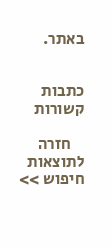באתר.


כתבות קשורות

    חזרה לתוצאות חיפוש >>